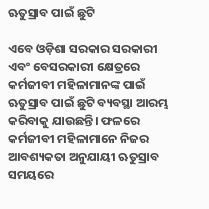ଋତୁସ୍ରାବ ପାଇଁ ଛୁଟି

ଏବେ ଓଡ଼ିଶା ସରକାର ସରକାରୀ ଏବଂ ବେସରକାରୀ କ୍ଷେତ୍ରରେ କର୍ମଜୀବୀ ମହିଳାମାନଙ୍କ ପାଇଁ ଋତୁସ୍ରାବ ପାଇଁ ଛୁଟି ବ୍ୟବସ୍ଥା ଆରମ୍ଭ କରିବାକୁ ଯାଉଛନ୍ତି। ଫଳରେ କର୍ମଜୀବୀ ମହିଳାମାନେ ନିଜର ଆବଶ୍ୟକତା ଅନୁଯାୟୀ ଋତୁସ୍ରାବ ସମୟରେ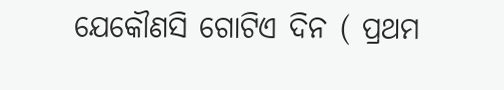ଯେକୌଣସି ଗୋଟିଏ ଦିନ ( ପ୍ରଥମ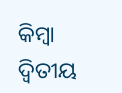କିମ୍ବା ଦ୍ୱିତୀୟ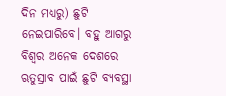ଦିନ ମଧ୍ୟରୁ) ଛୁଟି ନେଇପାରିବେ। ବହୁ ଆଗରୁ ବିଶ୍ୱର ଅନେକ ଦେଶରେ ଋତୁସ୍ରାବ ପାଇଁ ଛୁଟି ବ୍ୟବସ୍ଥା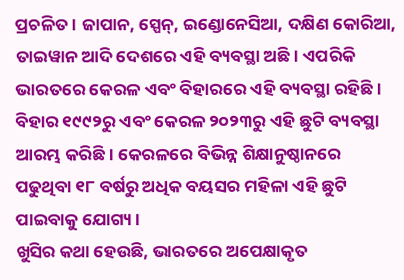ପ୍ରଚଳିତ। ଜାପାନ, ସ୍ପେନ୍‌, ଇଣ୍ଡୋନେସିଆ, ଦକ୍ଷିଣ କୋରିଆ, ତାଇୱାନ ଆଦି ଦେଶରେ ଏହି ବ୍ୟବସ୍ଥା ଅଛି। ଏପରିକି ଭାରତରେ କେରଳ ଏବଂ ବିହାରରେ ଏହି ବ୍ୟବସ୍ଥା ରହିଛି। ବିହାର ୧୯୯୨ରୁ ଏବଂ କେରଳ ୨୦୨୩ରୁ ଏହି ଛୁଟି ବ୍ୟବସ୍ଥା ଆରମ୍ଭ କରିଛି। କେରଳରେ ବିଭିନ୍ନ ଶିକ୍ଷାନୁଷ୍ଠାନରେ ପଢୁଥିବା ୧୮ ବର୍ଷରୁ ଅଧିକ ବୟସର ମହିଳା ଏହି ଛୁଟି ପାଇବାକୁ ଯୋଗ୍ୟ।
ଖୁସିର କଥା ହେଉଛି, ଭାରତରେ ଅପେକ୍ଷାକୃତ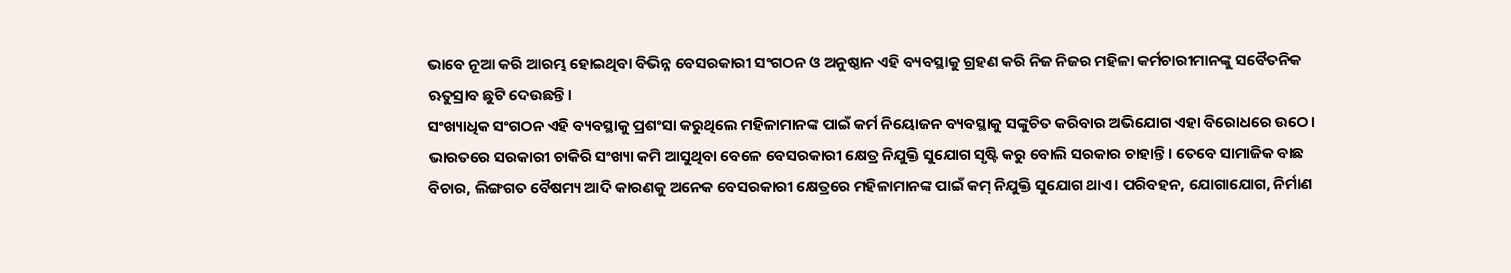ଭାବେ ନୂଆ କରି ଆରମ୍ଭ ହୋଇଥିବା ବିଭିନ୍ନ ବେସରକାରୀ ସଂଗଠନ ଓ ଅନୁଷ୍ଠାନ ଏହି ବ୍ୟବସ୍ଥାକୁ ଗ୍ରହଣ କରି ନିଜ ନିଜର ମହିଳା କର୍ମଚାରୀମାନଙ୍କୁ ସବୈତନିକ ଋତୁସ୍ରାବ ଛୁଟି ଦେଉଛନ୍ତି।
ସଂଖ୍ୟାଧିକ ସଂଗଠନ ଏହି ବ୍ୟବସ୍ଥାକୁ ପ୍ରଶଂସା କରୁଥିଲେ ମହିଳାମାନଙ୍କ ପାଇଁ କର୍ମ ନିୟୋଜନ ବ୍ୟବସ୍ଥାକୁ ସଙ୍କୁଚିତ କରିବାର ଅଭିଯୋଗ ଏହା ବିରୋଧରେ ଉଠେ। ଭାରତରେ ସରକାରୀ ଚାକିରି ସଂଖ୍ୟା କମି ଆସୁଥିବା ବେଳେ ବେସରକାରୀ କ୍ଷେତ୍ର ନିଯୁକ୍ତି ସୁଯୋଗ ସୃଷ୍ଟି କରୁ ବୋଲି ସରକାର ଚାହାନ୍ତି। ତେବେ ସାମାଜିକ ବାଛ ବିଚାର, ଲିଙ୍ଗଗତ ବୈଷମ୍ୟ ଆଦି କାରଣକୁ ଅନେକ ବେସରକାରୀ କ୍ଷେତ୍ରରେ ମହିଳାମାନଙ୍କ ପାଇଁ କମ୍‌ ନିଯୁକ୍ତି ସୁଯୋଗ ଥାଏ। ପରିବହନ, ଯୋଗାଯୋଗ, ନିର୍ମାଣ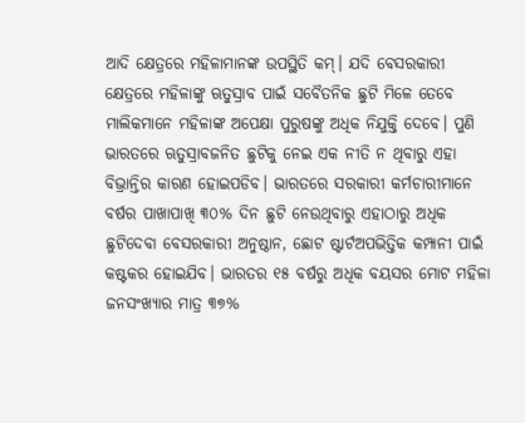ଆଦି କ୍ଷେତ୍ରରେ ମହିଳାମାନଙ୍କ ଉପସ୍ଥିତି କମ୍‌। ଯଦି ବେସରକାରୀ କ୍ଷେତ୍ରରେ ମହିଳାଙ୍କୁ ଋତୁସ୍ରାବ ପାଇଁ ସବୈତନିକ ଛୁଟି ମିଳେ ତେବେ ମାଲିକମାନେ ମହିଳାଙ୍କ ଅପେକ୍ଷା ପୁରୁଷଙ୍କୁ ଅଧିକ ନିଯୁକ୍ତି ଦେବେ। ପୁଣି ଭାରତରେ ଋତୁସ୍ରାବଜନିତ ଛୁଟିକୁ ନେଇ ଏକ ନୀତି ନ ଥିବାରୁ ଏହା ବିଭ୍ରାନ୍ତିର କାରଣ ହୋଇପଡିବ। ଭାରତରେ ସରକାରୀ କର୍ମଚାରୀମାନେ ବର୍ଷର ପାଖାପାଖି ୩୦% ଦିନ ଛୁଟି ନେଉଥିବାରୁ ଏହାଠାରୁ ଅଧିକ ଛୁଟିଦେବା ବେସରକାରୀ ଅନୁଷ୍ଠାନ, ଛୋଟ ଷ୍ଟାର୍ଟଅପଭିତ୍ତିକ କମ୍ପାନୀ ପାଇଁ କଷ୍ଟକର ହୋଇଯିବ। ଭାରତର ୧୫ ବର୍ଷରୁ ଅଧିକ ବୟସର ମୋଟ ମହିଳା ଜନସଂଖ୍ୟାର ମାତ୍ର ୩୭%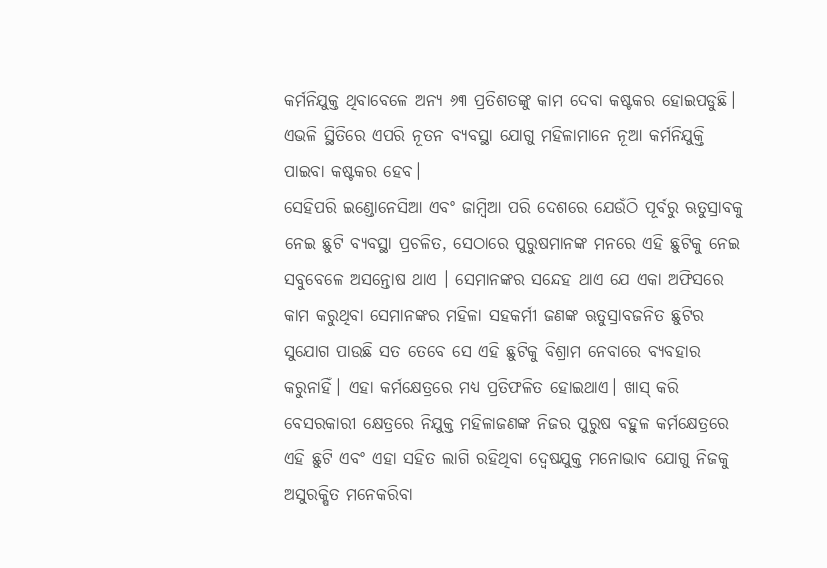କର୍ମନିଯୁକ୍ତ ଥିବାବେଳେ ଅନ୍ୟ ୬୩ ପ୍ରତିଶତଙ୍କୁ କାମ ଦେବା କଷ୍ଟକର ହୋଇପଡୁଛି। ଏଭଳି ସ୍ଥିତିରେ ଏପରି ନୂତନ ବ୍ୟବସ୍ଥା ଯୋଗୁ ମହିଳାମାନେ ନୂଆ କର୍ମନିଯୁକ୍ତି ପାଇବା କଷ୍ଟକର ହେବ।
ସେହିପରି ଇଣ୍ଡୋନେସିଆ ଏବଂ ଜାମ୍ବିଆ ପରି ଦେଶରେ ଯେଉଁଠି ପୂର୍ବରୁ ଋତୁସ୍ରାବକୁ ନେଇ ଛୁଟି ବ୍ୟବସ୍ଥା ପ୍ରଚଳିତ, ସେଠାରେ ପୁରୁଷମାନଙ୍କ ମନରେ ଏହି ଛୁଟିକୁ ନେଇ ସବୁବେଳେ ଅସନ୍ତୋଷ ଥାଏ । ସେମାନଙ୍କର ସନ୍ଦେହ ଥାଏ ଯେ ଏକା ଅଫିସରେ କାମ କରୁଥିବା ସେମାନଙ୍କର ମହିଳା ସହକର୍ମୀ ଜଣଙ୍କ ଋତୁସ୍ରାବଜନିତ ଛୁଟିର ସୁଯୋଗ ପାଉଛି ସତ ତେବେ ସେ ଏହି ଛୁଟିକୁ ବିଶ୍ରାମ ନେବାରେ ବ୍ୟବହାର କରୁନାହିଁ। ଏହା କର୍ମକ୍ଷେତ୍ରରେ ମଧ୍ୟ ପ୍ରତିଫଳିତ ହୋଇଥାଏ। ଖାସ୍‌ କରି ବେସରକାରୀ କ୍ଷେତ୍ରରେ ନିଯୁକ୍ତ ମହିଳାଜଣଙ୍କ ନିଜର ପୁରୁଷ ବହୁଳ କର୍ମକ୍ଷେତ୍ରରେ ଏହି ଛୁଟି ଏବଂ ଏହା ସହିତ ଲାଗି ରହିଥିବା ଦ୍ୱେଷଯୁକ୍ତ ମନୋଭାବ ଯୋଗୁ ନିଜକୁ ଅସୁରକ୍ଷିତ ମନେକରିବା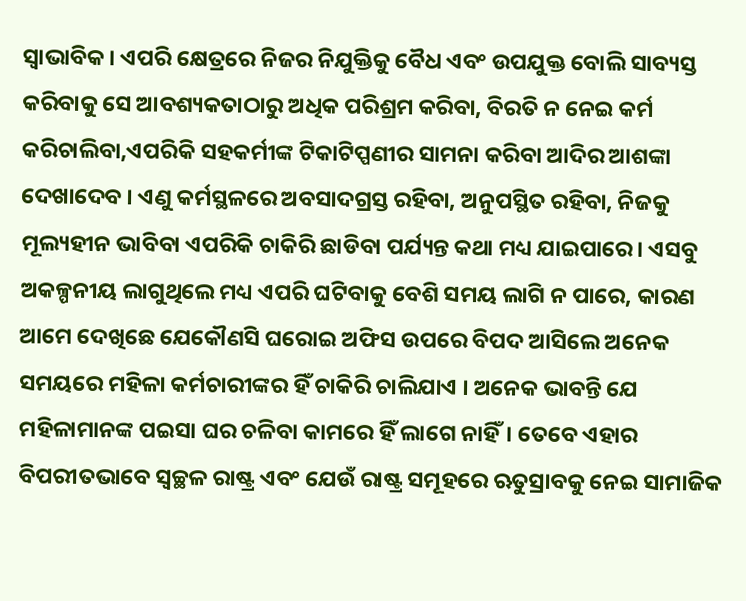ସ୍ବାଭାବିକ। ଏପରି କ୍ଷେତ୍ରରେ ନିଜର ନିଯୁକ୍ତିକୁ ବୈଧ ଏବଂ ଉପଯୁକ୍ତ ବୋଲି ସାବ୍ୟସ୍ତ କରିବାକୁ ସେ ଆବଶ୍ୟକତାଠାରୁ ଅଧିକ ପରିଶ୍ରମ କରିବା, ବିରତି ନ ନେଇ କର୍ମ କରିଚାଲିବା,ଏପରିକି ସହକର୍ମୀଙ୍କ ଟିକାଟିପ୍ପଣୀର ସାମନା କରିବା ଆଦିର ଆଶଙ୍କା ଦେଖାଦେବ । ଏଣୁ କର୍ମସ୍ଥଳରେ ଅବସାଦଗ୍ରସ୍ତ ରହିବା, ଅନୁପସ୍ଥିତ ରହିବା, ନିଜକୁ ମୂଲ୍ୟହୀନ ଭାବିବା ଏପରିକି ଚାକିରି ଛାଡିବା ପର୍ଯ୍ୟନ୍ତ କଥା ମଧ୍ୟ ଯାଇପାରେ। ଏସବୁ ଅକଳ୍ପନୀୟ ଲାଗୁଥିଲେ ମଧ୍ୟ ଏପରି ଘଟିବାକୁ ବେଶି ସମୟ ଲାଗି ନ ପାରେ, କାରଣ ଆମେ ଦେଖିଛେ ଯେକୌଣସି ଘରୋଇ ଅଫିସ ଉପରେ ବିପଦ ଆସିଲେ ଅନେକ ସମୟରେ ମହିଳା କର୍ମଚାରୀଙ୍କର ହିଁ ଚାକିରି ଚାଲିଯାଏ । ଅନେକ ଭାବନ୍ତି ଯେ ମହିଳାମାନଙ୍କ ପଇସା ଘର ଚଳିବା କାମରେ ହିଁ ଲାଗେ ନାହିଁ। ତେବେ ଏହାର ବିପରୀତଭାବେ ସ୍ବଚ୍ଛଳ ରାଷ୍ଟ୍ର ଏବଂ ଯେଉଁ ରାଷ୍ଟ୍ର ସମୂହରେ ଋତୁସ୍ରାବକୁ ନେଇ ସାମାଜିକ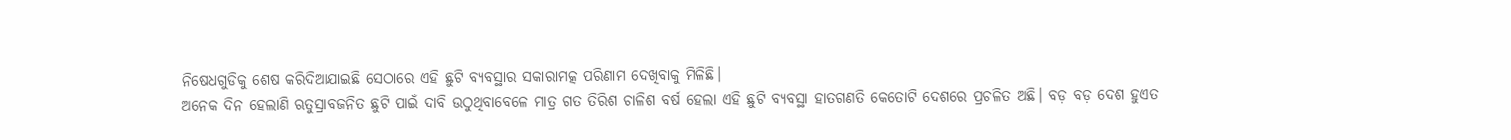ନିଷେଧଗୁଡିକୁ ଶେଷ କରିଦିଆଯାଇଛି ସେଠାରେ ଏହି ଛୁଟି ବ୍ୟବସ୍ଥାର ସକାରାମତ୍କ ପରିଣାମ ଦେଖିବାକୁ ମିଳିଛି।
ଅନେକ ଦିନ ହେଲାଣି ଋତୁସ୍ରାବଜନିତ ଛୁଟି ପାଇଁ ଦାବି ଉଠୁଥିବାବେଳେ ମାତ୍ର ଗତ ତିରିଶ ଚାଳିଶ ବର୍ଷ ହେଲା ଏହି ଛୁଟି ବ୍ୟବସ୍ଥା ହାତଗଣତି କେତୋଟି ଦେଶରେ ପ୍ରଚଳିତ ଅଛି। ବଡ଼ ବଡ଼ ଦେଶ ହୁଏତ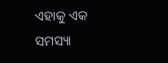ଏହାକୁ ଏକ ସମସ୍ୟା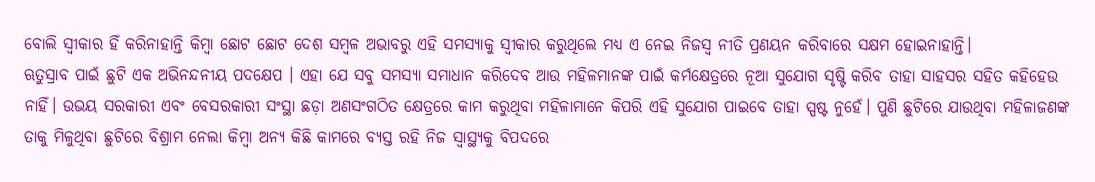ବୋଲି ସ୍ବୀକାର ହିଁ କରିନାହାନ୍ତି କିମ୍ବା ଛୋଟ ଛୋଟ ଦେଶ ସମ୍ବଳ ଅଭାବରୁ ଏହି ସମସ୍ୟାକୁ ସ୍ବୀକାର କରୁଥିଲେ ମଧ୍ୟ ଏ ନେଇ ନିଜସ୍ବ ନୀତି ପ୍ରଣୟନ କରିବାରେ ସକ୍ଷମ ହୋଇନାହାନ୍ତି।
ଋତୁସ୍ରାବ ପାଇଁ ଛୁଟି ଏକ ଅଭିନନ୍ଦନୀୟ ପଦକ୍ଷେପ । ଏହା ଯେ ସବୁ ସମସ୍ୟା ସମାଧାନ କରିଦେବ ଆଉ ମହିଳମାନଙ୍କ ପାଇଁ କର୍ମକ୍ଷେତ୍ରରେ ନୂଆ ସୁଯୋଗ ସୃଷ୍ଟି କରିବ ତାହା ସାହସର ସହିତ କହିହେଉ ନାହିଁ। ଉଭୟ ସରକାରୀ ଏବଂ ବେସରକାରୀ ସଂସ୍ଥା ଛଡ଼ା ଅଣସଂଗଠିତ କ୍ଷେତ୍ରରେ କାମ କରୁଥିବା ମହିଳାମାନେ କିପରି ଏହି ସୁଯୋଗ ପାଇବେ ତାହା ସ୍ପଷ୍ଟ ନୁହେଁ। ପୁଣି ଛୁଟିରେ ଯାଉଥିବା ମହିଳାଜଣଙ୍କ ତାକୁ ମିଳୁଥିବା ଛୁଟିରେ ବିଶ୍ରାମ ନେଲା କିମ୍ବା ଅନ୍ୟ କିଛି କାମରେ ବ୍ୟସ୍ତ ରହି ନିଜ ସ୍ବାସ୍ଥ୍ୟକୁ ବିପଦରେ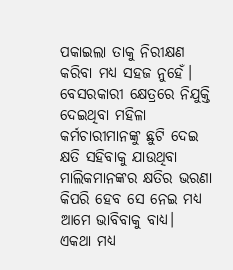ପକାଇଲା ତାକୁ ନିରୀକ୍ଷଣ କରିବା ମଧ୍ୟ ସହଜ ନୁହେଁ। ବେସରକାରୀ କ୍ଷେତ୍ରରେ ନିଯୁକ୍ତି ଦେଇଥିବା ମହିଳା କର୍ମଚାରୀମାନଙ୍କୁ ଛୁଟି ଦେଇ କ୍ଷତି ସହିବାକୁ ଯାଉଥିବା ମାଲିକମାନଙ୍କର କ୍ଷତିର ଭରଣା କିପରି ହେବ ସେ ନେଇ ମଧ୍ୟ ଆମେ ଭାବିବାକୁ ବାଧ୍ୟ।
ଏକଥା ମଧ୍ୟ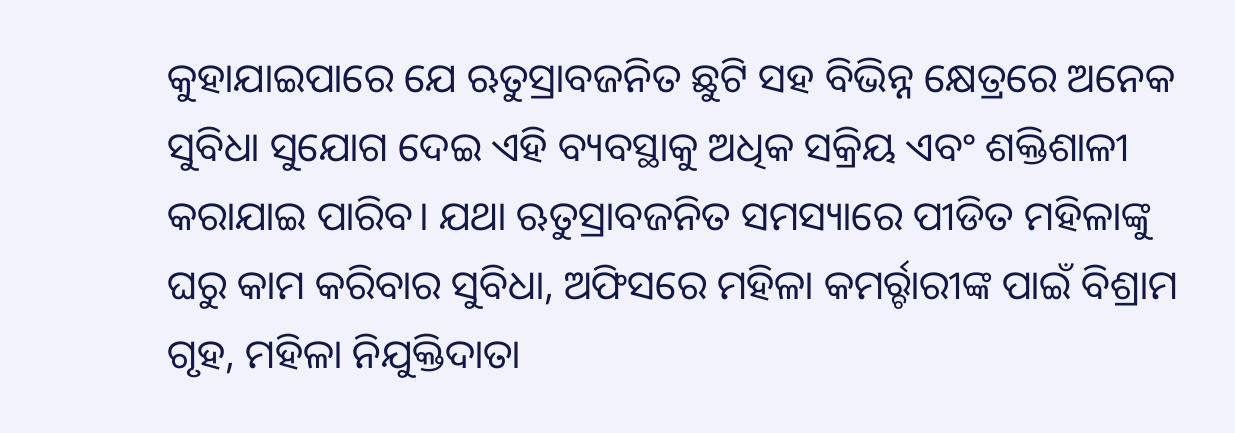କୁହାଯାଇପାରେ ଯେ ଋତୁସ୍ରାବଜନିତ ଛୁଟି ସହ ବିଭିନ୍ନ କ୍ଷେତ୍ରରେ ଅନେକ ସୁବିଧା ସୁଯୋଗ ଦେଇ ଏହି ବ୍ୟବସ୍ଥାକୁ ଅଧିକ ସକ୍ରିୟ ଏବଂ ଶକ୍ତିଶାଳୀ କରାଯାଇ ପାରିବ। ଯଥା ଋତୁସ୍ରାବଜନିତ ସମସ୍ୟାରେ ପୀଡିତ ମହିଳାଙ୍କୁ ଘରୁ କାମ କରିବାର ସୁବିଧା, ଅଫିସରେ ମହିଳା କମର୍ର୍ଚାରୀଙ୍କ ପାଇଁ ବିଶ୍ରାମ ଗୃହ, ମହିଳା ନିଯୁକ୍ତିଦାତା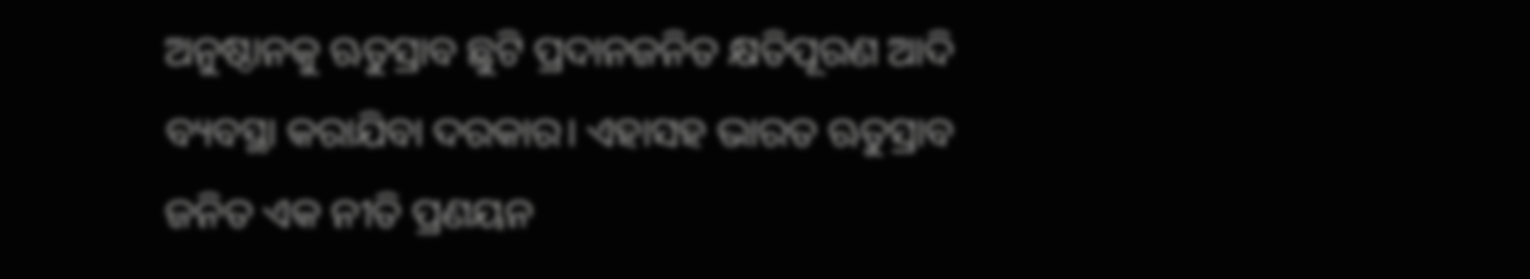ଅନୁଷ୍ଠାନକୁ ଋତୁସ୍ରାବ ଛୁଟି ପ୍ରଦାନଜନିତ କ୍ଷତିପୂରଣ ଆଦି ବ୍ୟବସ୍ଥା କରାଯିବା ଦରକାର। ଏହାସହ ଭାରତ ଋତୁସ୍ରାବ ଜନିତ ଏକ ନୀତି ପ୍ରଣୟନ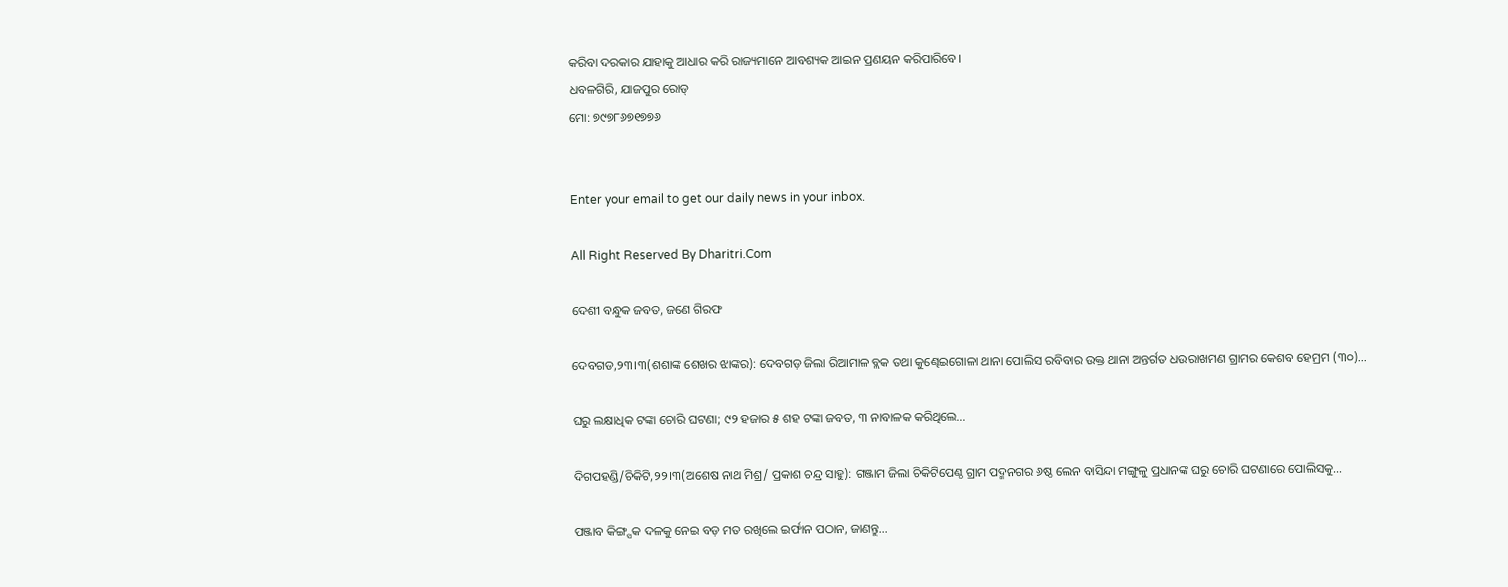କରିବା ଦରକାର ଯାହାକୁ ଆଧାର କରି ରାଜ୍ୟମାନେ ଆବଶ୍ୟକ ଆଇନ ପ୍ରଣୟନ କରିପାରିବେ।
ଧବଳଗିରି, ଯାଜପୁର ରୋଡ୍‌
ମୋ: ୭୯୭୮୬୭୧୭୭୬


Enter your email to get our daily news in your inbox.

All Right Reserved By Dharitri.Com

ଦେଶୀ ବନ୍ଧୁକ ଜବତ, ଜଣେ ଗିରଫ

ଦେବଗଡ,୨୩।୩(ଶଶାଙ୍କ ଶେଖର ଝାଙ୍କର): ଦେବଗଡ଼ ଜିଲା ରିଆମାଳ ବ୍ଲକ ତଥା କୁଣ୍ଢେଇଗୋଳା ଥାନା ପୋଲିସ ରବିବାର ଉକ୍ତ ଥାନା ଅନ୍ତର୍ଗତ ଧଉରାଖମଣ ଗ୍ରାମର କେଶବ ହେମ୍ରମ (୩୦)…

ଘରୁ ଲକ୍ଷାଧିକ ଟଙ୍କା ଚୋରି ଘଟଣା; ୯୨ ହଜାର ୫ ଶହ ଟଙ୍କା ଜବତ, ୩ ନାବାଳକ କରିଥିଲେ…

ଦିଗପହଣ୍ଡି/ଚିକିଟି,୨୨।୩(ଅଶେଷ ନାଥ ମିଶ୍ର/ ପ୍ରକାଶ ଚନ୍ଦ୍ର ସାହୁ): ଗଞ୍ଜାମ ଜିଲା ଚିକିଟିପେଣ୍ଠ ଗ୍ରାମ ପଦ୍ମନଗର ୬ଷ୍ଠ ଲେନ ବାସିନ୍ଦା ମଙ୍ଗୁଳୁ ପ୍ରଧାନଙ୍କ ଘରୁ ଚୋରି ଘଟଣାରେ ପୋଲିସକୁ…

ପଞ୍ଜାବ କିଙ୍ଗ୍ସକ ଦଳକୁ ନେଇ ବଡ଼ ମତ ରଖିଲେ ଇର୍ଫାନ ପଠାନ, ଜାଣନ୍ତୁ…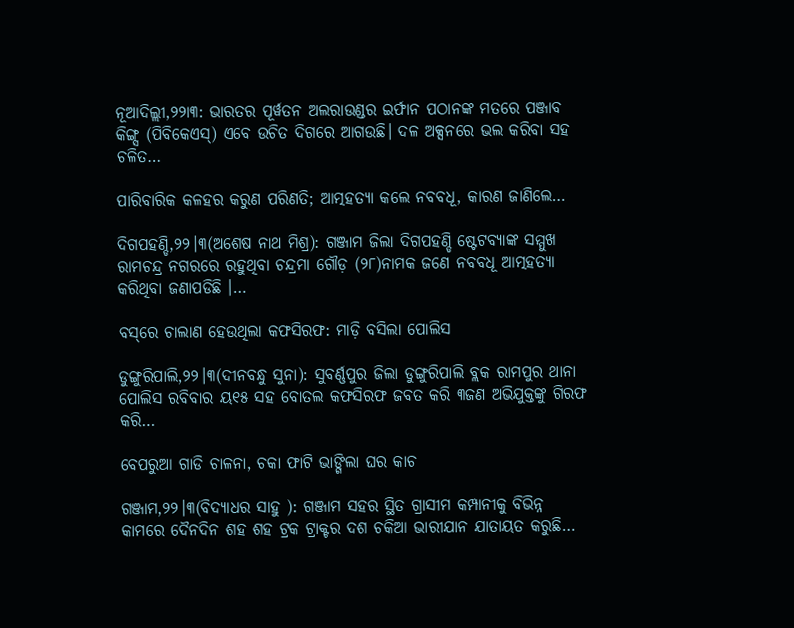ନୂଆଦିଲ୍ଲୀ,୨୨ା୩: ଭାରତର ପୂର୍ୱତନ ଅଲରାଉଣ୍ଡର ଇର୍ଫାନ ପଠାନଙ୍କ ମତରେ ପଞ୍ଜାବ କିଙ୍ଗ୍ସ (ପିବିକେଏସ୍‌) ଏବେ ଉଚିତ ଦିଗରେ ଆଗଉଛି। ଦଳ ଅକ୍ସନରେ ଭଲ କରିବା ସହ ଚଳିତ…

ପାରିବାରିକ କଳହର କରୁଣ ପରିଣତି; ଆତ୍ମହତ୍ୟା କଲେ ନବବଧୂ, କାରଣ ଜାଣିଲେ…

ଦିଗପହଣ୍ଡି,୨୨।୩(ଅଶେଷ ନାଥ ମିଶ୍ର): ଗଞ୍ଜାମ ଜିଲା ଦିଗପହଣ୍ଡି ଷ୍ଟେଟବ୍ୟାଙ୍କ ସମ୍ମୁଖ ରାମଚନ୍ଦ୍ର ନଗରରେ ରହୁଥିବା ଚନ୍ଦ୍ରମା ଗୌଡ଼ (୨୮)ନାମକ ଜଣେ ନବବଧୂ ଆତ୍ମହତ୍ୟା କରିଥିବା ଜଣାପଡିଛି ।…

ବସ୍‌ରେ ଚାଲାଣ ହେଉଥିଲା କଫସିରଫ: ମାଡ଼ି ବସିଲା ପୋଲିସ

ଡୁଙ୍ଗୁରିପାଲି,୨୨।୩(ଦୀନବନ୍ଧୁ ସୁନା): ସୁବର୍ଣ୍ଣପୁର ଜିଲା ଡୁଙ୍ଗୁରିପାଲି ବ୍ଲକ ରାମପୁର ଥାନା ପୋଲିସ ରବିବାର ୟ୧୫ ସହ ବୋତଲ କଫସିରଫ ଜବତ କରି ୩ଜଣ ଅଭିଯୁକ୍ତଙ୍କୁ ଗିରଫ କରି…

ବେପରୁଆ ଗାଡି ଚାଳନା, ଚକା ଫାଟି ଭାଙ୍ଗିଲା ଘର କାଚ

ଗଞ୍ଜାମ,୨୨।୩(ବିଦ୍ୟାଧର ସାହୁ ): ଗଞ୍ଜାମ ସହର ସ୍ଥିତ ଗ୍ରାସୀମ କମ୍ପାନୀକୁ ବିଭିନ୍ନ କାମରେ ଦୈନଦିନ ଶହ ଶହ ଟ୍ରକ ଟ୍ରାକ୍ଟର ଦଶ ଚକିଆ ଭାରୀଯାନ ଯାତାୟତ କରୁଛି…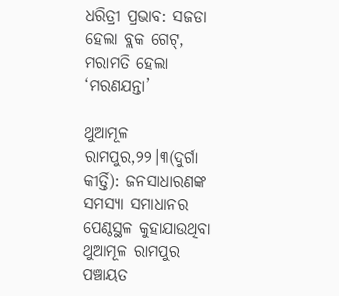ଧରିତ୍ରୀ ପ୍ରଭାବ: ସଜଡା ହେଲା ବ୍ଲକ ଗେଟ୍‌, ମରାମତି ହେଲା ‘ମରଣଯନ୍ତା’

ଥୁଆମୂଳ ରାମପୁର,୨୨।୩(ଦୁର୍ଗା କୀର୍ତ୍ତି): ଜନସାଧାରଣଙ୍କ ସମସ୍ୟା ସମାଧାନର ପେଣ୍ଠସ୍ଥଳ କୁହାଯାଉଥିବା ଥୁଆମୂଳ ରାମପୁର ପଞ୍ଚାୟତ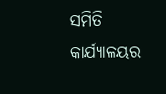ସମିତି କାର୍ଯ୍ୟାଳୟର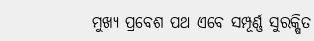ମୁଖ୍ୟ ପ୍ରବେଶ ପଥ ଏବେ ସମ୍ପୂର୍ଣ୍ଣ ସୁରକ୍ଷିତ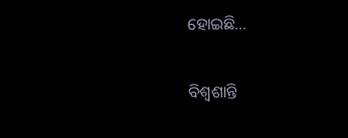ହୋଇଛି…

ବିଶ୍ୱଶାନ୍ତି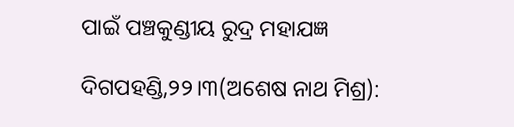ପାଇଁ ପଞ୍ଚକୁଣ୍ଡୀୟ ରୁଦ୍ର ମହାଯଜ୍ଞ

ଦିଗପହଣ୍ଡି,୨୨।୩(ଅଶେଷ ନାଥ ମିଶ୍ର):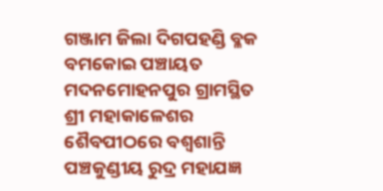ଗଞ୍ଜାମ ଜିଲା ଦିଗପହଣ୍ଡି ବ୍ଳକ ବମକୋଇ ପଞ୍ଚାୟତ ମଦନମୋହନପୁର ଗ୍ରାମସ୍ଥିତ ଶ୍ରୀ ମହାକାଳେଶର ଶୈବପୀଠରେ ବଶ୍ୱଶାନ୍ତି ପଞ୍ଚକୁଣ୍ଡୀୟ ରୁଦ୍ର ମହାଯଜ୍ଞ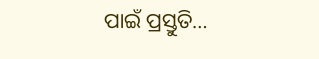ପାଇଁ ପ୍ରସ୍ତୁତି…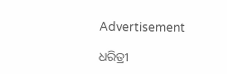Advertisement

ଧରିତ୍ରୀ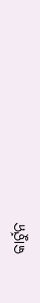କାର୍ଟୁନ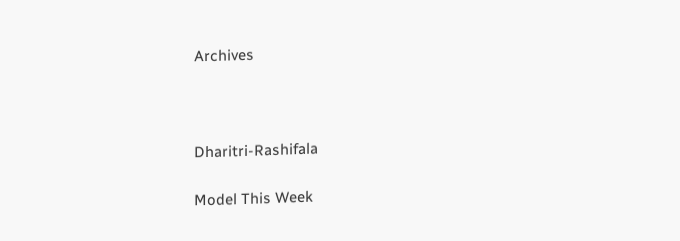Archives



Dharitri-Rashifala

Model This Week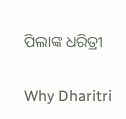ପିଲାଙ୍କ ଧରିତ୍ରୀ

Why Dharitri